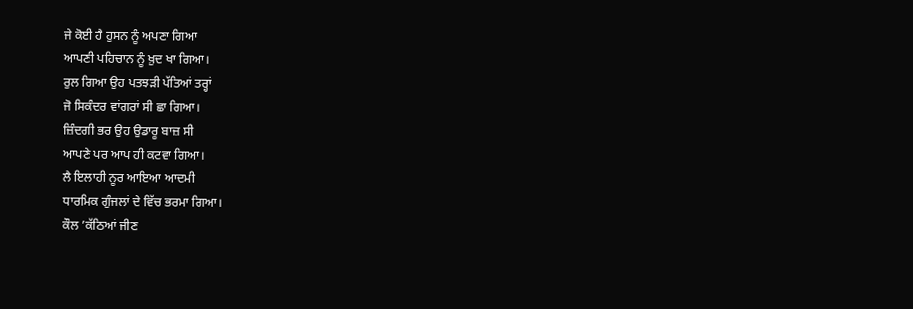ਜੇ ਕੋਈ ਹੈ ਹੁਸਨ ਨੂੰ ਅਪਣਾ ਗਿਆ
ਆਪਣੀ ਪਹਿਚਾਨ ਨੂੰ ਖ਼ੁਦ ਖਾ ਗਿਆ।
ਰੁਲ ਗਿਆ ਉਹ ਪਤਝੜੀ ਪੱਤਿਆਂ ਤਰ੍ਹਾਂ
ਜੋ ਸਿਕੰਦਰ ਵਾਂਗਰਾਂ ਸੀ ਛਾ ਗਿਆ।
ਜ਼ਿੰਦਗੀ ਭਰ ਉਹ ਉਡਾਰੂ ਬਾਜ਼ ਸੀ
ਆਪਣੇ ਪਰ ਆਪ ਹੀ ਕਟਵਾ ਗਿਆ।
ਲੈ ਇਲਾਹੀ ਨੂਰ ਆਇਆ ਆਦਮੀ
ਧਾਰਮਿਕ ਗੁੰਜਲਾਂ ਦੇ ਵਿੱਚ ਭਰਮਾ ਗਿਆ।
ਕੌਲ ’ਕੱਠਿਆਂ ਜੀਣ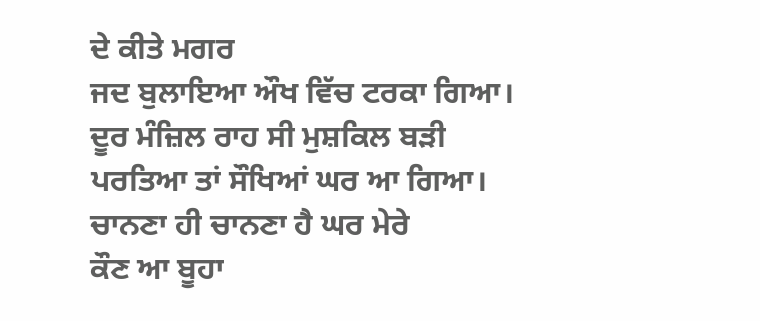ਦੇ ਕੀਤੇ ਮਗਰ
ਜਦ ਬੁਲਾਇਆ ਔਖ ਵਿੱਚ ਟਰਕਾ ਗਿਆ।
ਦੂਰ ਮੰਜ਼ਿਲ ਰਾਹ ਸੀ ਮੁਸ਼ਕਿਲ ਬੜੀ
ਪਰਤਿਆ ਤਾਂ ਸੌਖਿਆਂ ਘਰ ਆ ਗਿਆ।
ਚਾਨਣਾ ਹੀ ਚਾਨਣਾ ਹੈ ਘਰ ਮੇਰੇ
ਕੌਣ ਆ ਬੂਹਾ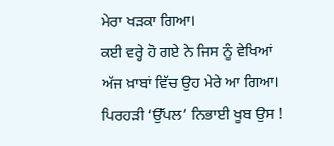ਮੇਰਾ ਖੜਕਾ ਗਿਆ।
ਕਈ ਵਰ੍ਹੇ ਹੋ ਗਏ ਨੇ ਜਿਸ ਨੂੰ ਵੇਖਿਆਂ
ਅੱਜ ਖ਼ਾਬਾਂ ਵਿੱਚ ਉਹ ਮੇਰੇ ਆ ਗਿਆ।
ਪਿਰਹੜੀ ‘ਉੱਪਲ’ ਨਿਭਾਈ ਖੂਬ ਉਸ !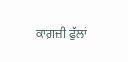ਕਾਗ਼ਜ਼ੀ ਫੁੱਲਾਂ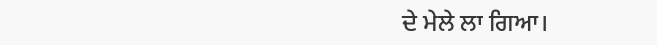ਦੇ ਮੇਲੇ ਲਾ ਗਿਆ।